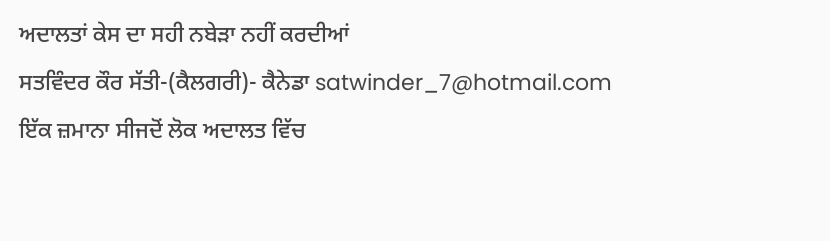ਅਦਾਲਤਾਂ ਕੇਸ ਦਾ ਸਹੀ ਨਬੇੜਾ ਨਹੀਂ ਕਰਦੀਆਂ
ਸਤਵਿੰਦਰ ਕੌਰ ਸੱਤੀ-(ਕੈਲਗਰੀ)- ਕੈਨੇਡਾ satwinder_7@hotmail.com
ਇੱਕ ਜ਼ਮਾਨਾ ਸੀਜਦੋਂ ਲੋਕ ਅਦਾਲਤ ਵਿੱਚ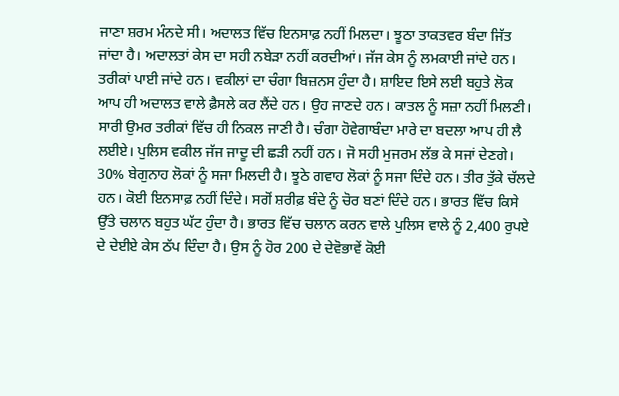ਜਾਣਾ ਸ਼ਰਮ ਮੰਨਦੇ ਸੀ। ਅਦਾਲਤ ਵਿੱਚ ਇਨਸਾਫ਼ ਨਹੀਂ ਮਿਲਦਾ। ਝੂਠਾ ਤਾਕਤਵਰ ਬੰਦਾ ਜਿੱਤ ਜਾਂਦਾ ਹੈ। ਅਦਾਲਤਾਂ ਕੇਸ ਦਾ ਸਹੀ ਨਬੇੜਾ ਨਹੀਂ ਕਰਦੀਆਂ। ਜੱਜ ਕੇਸ ਨੂੰ ਲਮਕਾਈ ਜਾਂਦੇ ਹਨ। ਤਰੀਕਾਂ ਪਾਈ ਜਾਂਦੇ ਹਨ। ਵਕੀਲਾਂ ਦਾ ਚੰਗਾ ਬਿਜ਼ਨਸ ਹੁੰਦਾ ਹੈ। ਸ਼ਾਇਦ ਇਸੇ ਲਈ ਬਹੁਤੇ ਲੋਕ ਆਪ ਹੀ ਅਦਾਲਤ ਵਾਲੇ ਫ਼ੈਸਲੇ ਕਰ ਲੈਂਦੇ ਹਨ। ਉਹ ਜਾਣਦੇ ਹਨ। ਕਾਤਲ ਨੂੰ ਸਜ਼ਾ ਨਹੀਂ ਮਿਲਣੀ। ਸਾਰੀ ਉਮਰ ਤਰੀਕਾਂ ਵਿੱਚ ਹੀ ਨਿਕਲ ਜਾਣੀ ਹੈ। ਚੰਗਾ ਹੋਵੇਗਾਬੰਦਾ ਮਾਰੇ ਦਾ ਬਦਲਾ ਆਪ ਹੀ ਲੈ ਲਈਏ। ਪੁਲਿਸ ਵਕੀਲ ਜੱਜ ਜਾਦੂ ਦੀ ਛੜੀ ਨਹੀਂ ਹਨ। ਜੋ ਸਹੀ ਮੁਜਰਮ ਲੱਭ ਕੇ ਸਜਾਂ ਦੇਣਗੇ। 30% ਬੇਗੁਨਾਹ ਲੋਕਾਂ ਨੂੰ ਸਜਾ ਮਿਲਦੀ ਹੈ। ਝੂਠੇ ਗਵਾਹ ਲੋਕਾਂ ਨੂੰ ਸਜਾ ਦਿੰਦੇ ਹਨ। ਤੀਰ ਤੁੱਕੇ ਚੱਲਦੇ ਹਨ। ਕੋਈ ਇਨਸਾਫ਼ ਨਹੀਂ ਦਿੰਦੇ। ਸਗੋਂ ਸ਼ਰੀਫ਼ ਬੰਦੇ ਨੂੰ ਚੋਰ ਬਣਾਂ ਦਿੰਦੇ ਹਨ। ਭਾਰਤ ਵਿੱਚ ਕਿਸੇ ਉੱਤੇ ਚਲਾਨ ਬਹੁਤ ਘੱਟ ਹੁੰਦਾ ਹੈ। ਭਾਰਤ ਵਿੱਚ ਚਲਾਨ ਕਰਨ ਵਾਲੇ ਪੁਲਿਸ ਵਾਲੇ ਨੂੰ 2,400 ਰੁਪਏ ਦੇ ਦੇਈਏ ਕੇਸ ਠੱਪ ਦਿੰਦਾ ਹੈ। ਉਸ ਨੂੰ ਹੋਰ 200 ਦੇ ਦੇਵੋਭਾਵੇਂ ਕੋਈ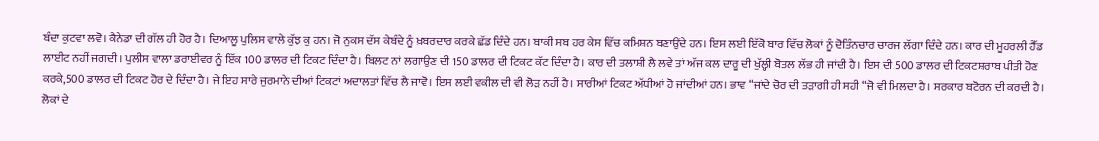ਬੰਦਾ ਕੁਟਵਾ ਲਵੋ। ਕੈਨੇਡਾ ਦੀ ਗੱਲ ਹੀ ਹੋਰ ਹੈ। ਦਿਆਲੂ ਪੁਲਿਸ ਵਾਲੇ ਕੁੱਝ ਕੁ ਹਨ। ਜੋ ਨੁਕਸ ਦੱਸ ਕੇਬੰਦੇ ਨੂੰ ਖ਼ਬਰਦਾਰ ਕਰਕੇ ਛੱਡ ਦਿੰਦੇ ਹਨ। ਬਾਕੀ ਸਬ ਹਰ ਕੇਸ ਵਿੱਚ ਕਮਿਸ਼ਨ ਬਣਾਉਂਦੇ ਹਨ। ਇਸ ਲਈ ਇੱਕੋ ਬਾਰ ਵਿੱਚ ਲੋਕਾਂ ਨੂੰ ਦੋਤਿੰਨਚਾਰ ਚਾਰਜ ਲੱਗਾ ਦਿੰਦੇ ਹਨ। ਕਾਰ ਦੀ ਮੂਹਰਲੀ ਹੈੱਡ ਲਾਈਟ ਨਹੀਂ ਜਗਦੀ। ਪੁਲੀਸ ਵਾਲਾ ਡਰਾਈਵਰ ਨੂੰ ਇੱਕ 100 ਡਾਲਰ ਦੀ ਟਿਕਟ ਦਿੰਦਾ ਹੈ। ਬਿਲਟ ਨਾਂ ਲਗਾਉਣ ਦੀ 150 ਡਾਲਰ ਦੀ ਟਿਕਟ ਕੱਟ ਦਿੰਦਾ ਹੈ। ਕਾਰ ਦੀ ਤਲਾਸ਼ੀ ਲੈ ਲਵੇ ਤਾਂ ਅੱਜ ਕਲ ਦਾਰੂ ਦੀ ਖੁੱਲ੍ਹੀ ਬੋਤਲ ਲੱਭ ਹੀ ਜਾਂਦੀ ਹੈ। ਇਸ ਦੀ 500 ਡਾਲਰ ਦੀ ਟਿਕਟਸ਼ਰਾਬ ਪੀਤੀ ਹੋਣ ਕਰਕੇ,500 ਡਾਲਰ ਦੀ ਟਿਕਟ ਹੋਰ ਦੇ ਦਿੰਦਾ ਹੈ। ਜੇ ਇਹ ਸਾਰੇ ਜੁਰਮਾਨੇ ਦੀਆਂ ਟਿਕਟਾਂ ਅਦਾਲਤਾਂ ਵਿੱਚ ਲੈ ਜਾਵੋ। ਇਸ ਲਈ ਵਕੀਲ ਦੀ ਵੀ ਲੋੜ ਨਹੀਂ ਹੈ। ਸਾਰੀਆਂ ਟਿਕਟ ਅੱਧੀਆਂ ਹੋ ਜਾਂਦੀਆਂ ਹਨ। ਭਾਵ “ਜਾਂਦੇ ਚੋਰ ਦੀ ਤੜਾਗੀ ਹੀ ਸਹੀ “ਜੋ ਵੀ ਮਿਲਦਾ ਹੈ। ਸਰਕਾਰ ਬਟੋਰਨ ਦੀ ਕਰਦੀ ਹੈ। ਲੋਕਾਂ ਦੇ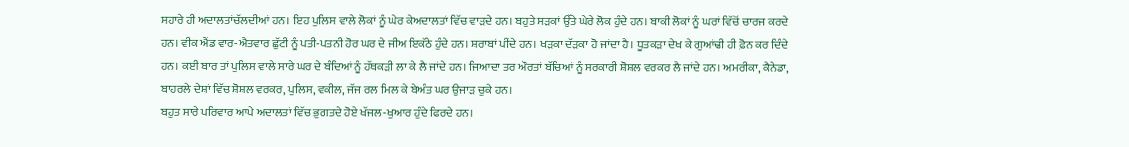ਸਹਾਰੇ ਹੀ ਅਦਾਲਤਾਂਚੱਲਦੀਆਂ ਹਨ। ਇਹ ਪੁਲਿਸ ਵਾਲੇ ਲੋਕਾਂ ਨੂੰ ਘੇਰ ਕੇਅਦਾਲਤਾਂ ਵਿੱਚ ਵਾੜਦੇ ਹਨ। ਬਹੁਤੇ ਸੜਕਾਂ ਉੱਤੇ ਘੇਰੇ ਲੋਕ ਹੁੰਦੇ ਹਨ। ਬਾਕੀ ਲੋਕਾਂ ਨੂੰ ਘਰਾਂ ਵਿੱਚੋਂ ਚਾਰਜ ਕਰਦੇ ਹਨ। ਵੀਕ ਐਂਡ ਵਾਰ-ਐਤਵਾਰ ਛੁੱਟੀ ਨੂੰ ਪਤੀ-ਪਤਨੀ ਹੋਰ ਘਰ ਦੇ ਜੀਅ ਇਕੱਠੇ ਹੁੰਦੇ ਹਨ। ਸ਼ਰਾਬਾਂ ਪੀਂਦੇ ਹਨ। ਖੜਕਾ ਦੱੜਕਾ ਹੋ ਜਾਂਦਾ ਹੈ। ਧੂਤਕੜਾ ਦੇਖ ਕੇ ਗੁਆਂਢੀ ਹੀ ਫ਼ੋਨ ਕਰ ਦਿੰਦੇ ਹਨ। ਕਈ ਬਾਰ ਤਾਂ ਪੁਲਿਸ ਵਾਲੇ ਸਾਰੇ ਘਰ ਦੇ ਬੰਦਿਆਂ ਨੂੰ ਹੱਥਕੜੀ ਲਾ ਕੇ ਲੈ ਜਾਂਦੇ ਹਨ। ਜਿਆਦਾ ਤਰ ਔਰਤਾਂ ਬੱਚਿਆਂ ਨੂੰ ਸਰਕਾਰੀ ਸ਼ੋਸ਼ਲ ਵਰਕਰ ਲੈ ਜਾਂਦੇ ਹਨ। ਅਮਰੀਕਾ, ਕੈਨੇਡਾ, ਬਾਹਰਲੇ ਦੇਸ਼ਾਂ ਵਿੱਚ ਸ਼ੋਸ਼ਲ ਵਰਕਰ, ਪੁਲਿਸ, ਵਕੀਲ, ਜੱਜ ਰਲ ਮਿਲ ਕੇ ਬੇਅੰਤ ਘਰ ਉਜਾੜ ਚੁਕੇ ਹਨ।
ਬਹੁਤ ਸਾਰੇ ਪਰਿਵਾਰ ਆਪੇ ਅਦਾਲਤਾਂ ਵਿੱਚ ਭੁਗਤਦੇ ਹੋਏ ਖੱਜਲ-ਖੁਆਰ ਹੁੰਦੇ ਫਿਰਦੇ ਹਨ।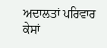ਅਦਾਲਤਾਂ ਪਰਿਵਾਰ ਕੇਸਾਂ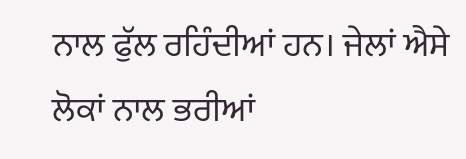ਨਾਲ ਫੁੱਲ ਰਹਿੰਦੀਆਂ ਹਨ। ਜੇਲਾਂ ਐਸੇ ਲੋਕਾਂ ਨਾਲ ਭਰੀਆਂ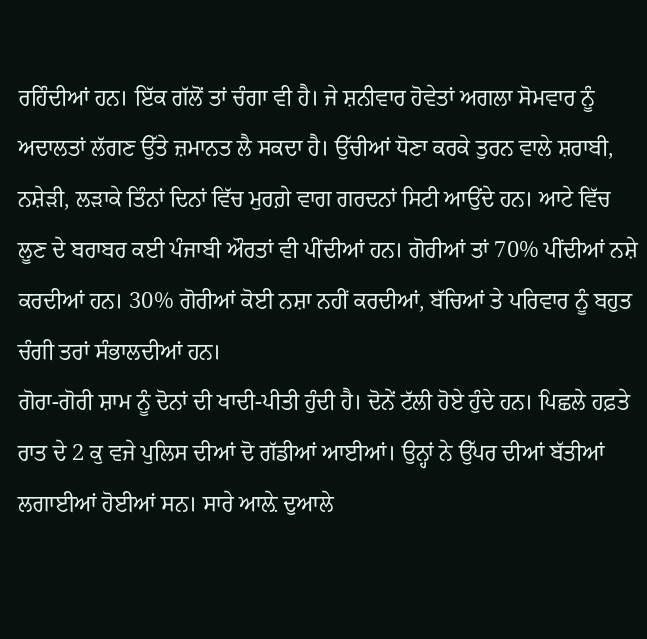ਰਹਿੰਦੀਆਂ ਹਨ। ਇੱਕ ਗੱਲੋਂ ਤਾਂ ਚੰਗਾ ਵੀ ਹੈ। ਜੇ ਸ਼ਨੀਵਾਰ ਹੋਵੇਤਾਂ ਅਗਲਾ ਸੋਮਵਾਰ ਨੂੰ ਅਦਾਲਤਾਂ ਲੱਗਣ ਉੱਤੇ ਜ਼ਮਾਨਤ ਲੈ ਸਕਦਾ ਹੈ। ਉੱਚੀਆਂ ਧੋਣਾ ਕਰਕੇ ਤੁਰਨ ਵਾਲੇ ਸ਼ਰਾਬੀ, ਨਸ਼ੇੜੀ, ਲੜਾਕੇ ਤਿੰਨਾਂ ਦਿਨਾਂ ਵਿੱਚ ਮੁਰਗ਼ੇ ਵਾਗ ਗਰਦਨਾਂ ਸਿਟੀ ਆਉਂਦੇ ਹਨ। ਆਟੇ ਵਿੱਚ ਲੂਣ ਦੇ ਬਰਾਬਰ ਕਈ ਪੰਜਾਬੀ ਔਰਤਾਂ ਵੀ ਪੀਂਦੀਆਂ ਹਨ। ਗੋਰੀਆਂ ਤਾਂ 70% ਪੀਂਦੀਆਂ ਨਸ਼ੇ ਕਰਦੀਆਂ ਹਨ। 30% ਗੋਰੀਆਂ ਕੋਈ ਨਸ਼ਾ ਨਹੀਂ ਕਰਦੀਆਂ, ਬੱਚਿਆਂ ਤੇ ਪਰਿਵਾਰ ਨੂੰ ਬਹੁਤ ਚੰਗੀ ਤਰਾਂ ਸੰਭਾਲਦੀਆਂ ਹਨ।
ਗੋਰਾ-ਗੋਰੀ ਸ਼ਾਮ ਨੂੰ ਦੋਨਾਂ ਦੀ ਖਾਦੀ-ਪੀਤੀ ਹੁੰਦੀ ਹੈ। ਦੋਨੇਂ ਟੱਲੀ ਹੋਏ ਹੁੰਦੇ ਹਨ। ਪਿਛਲੇ ਹਫ਼ਤੇ ਰਾਤ ਦੇ 2 ਕੁ ਵਜੇ ਪੁਲਿਸ ਦੀਆਂ ਦੋ ਗੱਡੀਆਂ ਆਈਆਂ। ਉਨ੍ਹਾਂ ਨੇ ਉੱਪਰ ਦੀਆਂ ਬੱਤੀਆਂ ਲਗਾਈਆਂ ਹੋਈਆਂ ਸਨ। ਸਾਰੇ ਆਲ਼ੇ ਦੁਆਲੇ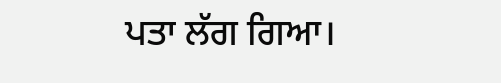ਪਤਾ ਲੱਗ ਗਿਆ।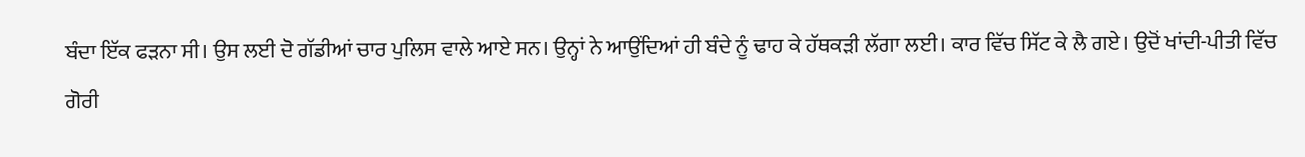ਬੰਦਾ ਇੱਕ ਫੜਨਾ ਸੀ। ਉਸ ਲਈ ਦੋ ਗੱਡੀਆਂ ਚਾਰ ਪੁਲਿਸ ਵਾਲੇ ਆਏ ਸਨ। ਉਨ੍ਹਾਂ ਨੇ ਆਉਂਦਿਆਂ ਹੀ ਬੰਦੇ ਨੂੰ ਢਾਹ ਕੇ ਹੱਥਕੜੀ ਲੱਗਾ ਲਈ। ਕਾਰ ਵਿੱਚ ਸਿੱਟ ਕੇ ਲੈ ਗਏ। ਉਦੋਂ ਖਾਂਦੀ-ਪੀਤੀ ਵਿੱਚ ਗੋਰੀ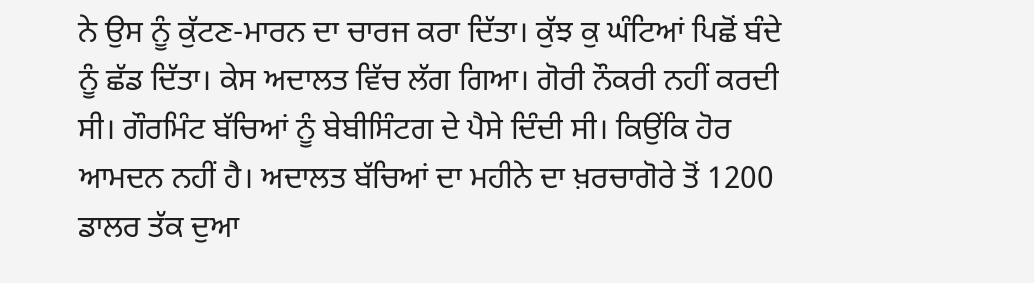ਨੇ ਉਸ ਨੂੰ ਕੁੱਟਣ-ਮਾਰਨ ਦਾ ਚਾਰਜ ਕਰਾ ਦਿੱਤਾ। ਕੁੱਝ ਕੁ ਘੰਟਿਆਂ ਪਿਛੋਂ ਬੰਦੇ ਨੂੰ ਛੱਡ ਦਿੱਤਾ। ਕੇਸ ਅਦਾਲਤ ਵਿੱਚ ਲੱਗ ਗਿਆ। ਗੋਰੀ ਨੌਕਰੀ ਨਹੀਂ ਕਰਦੀ ਸੀ। ਗੌਰਮਿੰਟ ਬੱਚਿਆਂ ਨੂੰ ਬੇਬੀਸਿੰਟਗ ਦੇ ਪੈਸੇ ਦਿੰਦੀ ਸੀ। ਕਿਉਂਕਿ ਹੋਰ ਆਮਦਨ ਨਹੀਂ ਹੈ। ਅਦਾਲਤ ਬੱਚਿਆਂ ਦਾ ਮਹੀਨੇ ਦਾ ਖ਼ਰਚਾਗੋਰੇ ਤੋਂ 1200 ਡਾਲਰ ਤੱਕ ਦੁਆ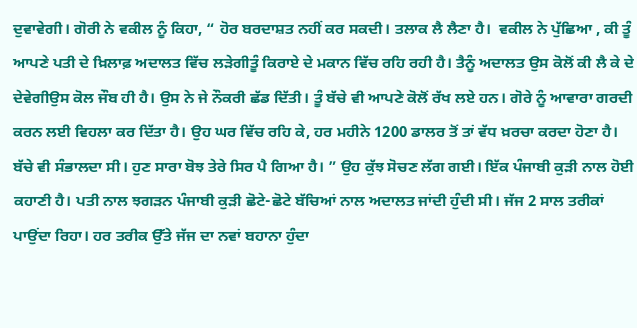ਦੁਵਾਵੇਗੀ। ਗੋਰੀ ਨੇ ਵਕੀਲ ਨੂੰ ਕਿਹਾ, “ ਹੋਰ ਬਰਦਾਸ਼ਤ ਨਹੀਂ ਕਰ ਸਕਦੀ। ਤਲਾਕ ਲੈ ਲੈਣਾ ਹੈ।  ਵਕੀਲ ਨੇ ਪੁੱਛਿਆ , ਕੀ ਤੂੰ ਆਪਣੇ ਪਤੀ ਦੇ ਖ਼ਿਲਾਫ਼ ਅਦਾਲਤ ਵਿੱਚ ਲੜੇਗੀਤੂੰ ਕਿਰਾਏ ਦੇ ਮਕਾਨ ਵਿੱਚ ਰਹਿ ਰਹੀ ਹੈ। ਤੈਨੂੰ ਅਦਾਲਤ ਉਸ ਕੋਲੋਂ ਕੀ ਲੈ ਕੇ ਦੇ ਦੇਵੇਗੀਉਸ ਕੋਲ ਜੌਬ ਹੀ ਹੈ। ਉਸ ਨੇ ਜੇ ਨੌਕਰੀ ਛੱਡ ਦਿੱਤੀ। ਤੂੰ ਬੱਚੇ ਵੀ ਆਪਣੇ ਕੋਲੋਂ ਰੱਖ ਲਏ ਹਨ। ਗੋਰੇ ਨੂੰ ਆਵਾਰਾ ਗਰਦੀ ਕਰਨ ਲਈ ਵਿਹਲਾ ਕਰ ਦਿੱਤਾ ਹੈ। ਉਹ ਘਰ ਵਿੱਚ ਰਹਿ ਕੇ, ਹਰ ਮਹੀਨੇ 1200 ਡਾਲਰ ਤੋਂ ਤਾਂ ਵੱਧ ਖ਼ਰਚਾ ਕਰਦਾ ਹੋਣਾ ਹੈ। ਬੱਚੇ ਵੀ ਸੰਭਾਲਦਾ ਸੀ। ਹੁਣ ਸਾਰਾ ਬੋਝ ਤੇਰੇ ਸਿਰ ਪੈ ਗਿਆ ਹੈ। ” ਉਹ ਕੁੱਝ ਸੋਚਣ ਲੱਗ ਗਈ। ਇੱਕ ਪੰਜਾਬੀ ਕੁੜੀ ਨਾਲ ਹੋਈ ਕਹਾਣੀ ਹੈ। ਪਤੀ ਨਾਲ ਝਗੜਨ ਪੰਜਾਬੀ ਕੁੜੀ ਛੋਟੇ-ਛੋਟੇ ਬੱਚਿਆਂ ਨਾਲ ਅਦਾਲਤ ਜਾਂਦੀ ਹੁੰਦੀ ਸੀ। ਜੱਜ 2 ਸਾਲ ਤਰੀਕਾਂ ਪਾਉਂਦਾ ਰਿਹਾ। ਹਰ ਤਰੀਕ ਉੱਤੇ ਜੱਜ ਦਾ ਨਵਾਂ ਬਹਾਨਾ ਹੁੰਦਾ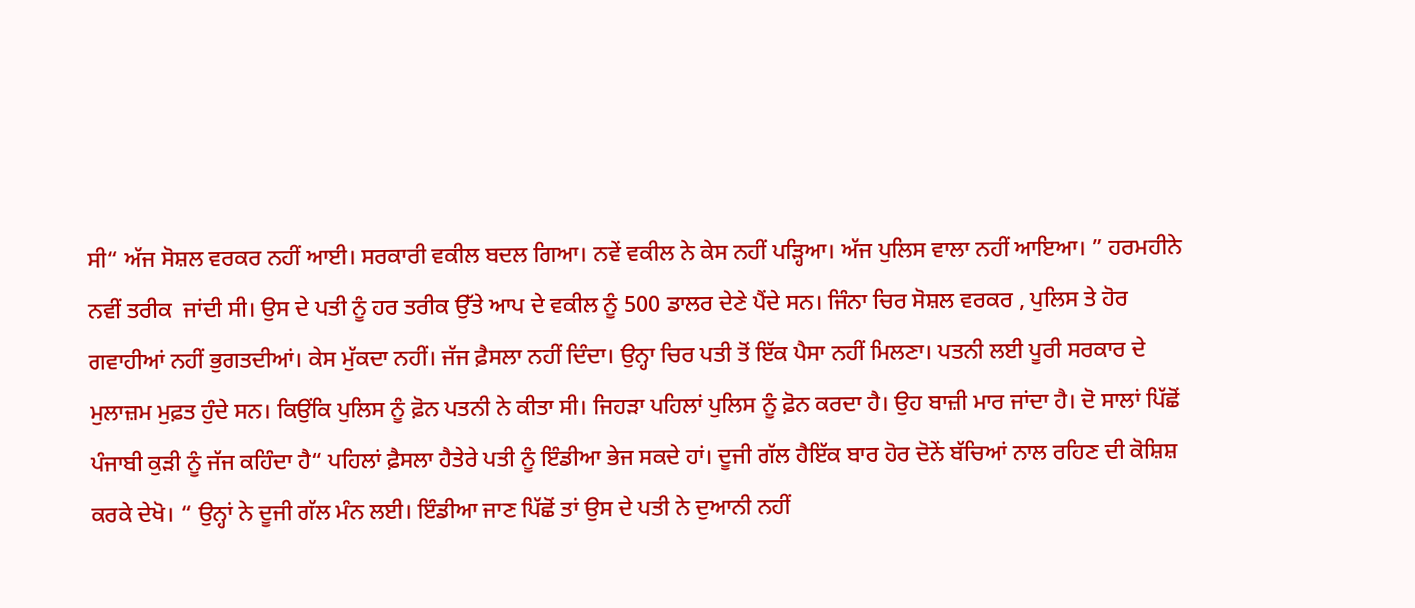ਸੀ“ ਅੱਜ ਸੋਸ਼ਲ ਵਰਕਰ ਨਹੀਂ ਆਈ। ਸਰਕਾਰੀ ਵਕੀਲ ਬਦਲ ਗਿਆ। ਨਵੇਂ ਵਕੀਲ ਨੇ ਕੇਸ ਨਹੀਂ ਪੜ੍ਹਿਆ। ਅੱਜ ਪੁਲਿਸ ਵਾਲਾ ਨਹੀਂ ਆਇਆ। ” ਹਰਮਹੀਨੇ ਨਵੀਂ ਤਰੀਕ  ਜਾਂਦੀ ਸੀ। ਉਸ ਦੇ ਪਤੀ ਨੂੰ ਹਰ ਤਰੀਕ ਉੱਤੇ ਆਪ ਦੇ ਵਕੀਲ ਨੂੰ 500 ਡਾਲਰ ਦੇਣੇ ਪੈਂਦੇ ਸਨ। ਜਿੰਨਾ ਚਿਰ ਸੋਸ਼ਲ ਵਰਕਰ , ਪੁਲਿਸ ਤੇ ਹੋਰ ਗਵਾਹੀਆਂ ਨਹੀਂ ਭੁਗਤਦੀਆਂ। ਕੇਸ ਮੁੱਕਦਾ ਨਹੀਂ। ਜੱਜ ਫ਼ੈਸਲਾ ਨਹੀਂ ਦਿੰਦਾ। ਉਨ੍ਹਾ ਚਿਰ ਪਤੀ ਤੋਂ ਇੱਕ ਪੈਸਾ ਨਹੀਂ ਮਿਲਣਾ। ਪਤਨੀ ਲਈ ਪੂਰੀ ਸਰਕਾਰ ਦੇ ਮੁਲਾਜ਼ਮ ਮੁਫ਼ਤ ਹੁੰਦੇ ਸਨ। ਕਿਉਂਕਿ ਪੁਲਿਸ ਨੂੰ ਫ਼ੋਨ ਪਤਨੀ ਨੇ ਕੀਤਾ ਸੀ। ਜਿਹੜਾ ਪਹਿਲਾਂ ਪੁਲਿਸ ਨੂੰ ਫ਼ੋਨ ਕਰਦਾ ਹੈ। ਉਹ ਬਾਜ਼ੀ ਮਾਰ ਜਾਂਦਾ ਹੈ। ਦੋ ਸਾਲਾਂ ਪਿੱਛੋਂ ਪੰਜਾਬੀ ਕੁੜੀ ਨੂੰ ਜੱਜ ਕਹਿੰਦਾ ਹੈ“ ਪਹਿਲਾਂ ਫ਼ੈਸਲਾ ਹੈਤੇਰੇ ਪਤੀ ਨੂੰ ਇੰਡੀਆ ਭੇਜ ਸਕਦੇ ਹਾਂ। ਦੂਜੀ ਗੱਲ ਹੈਇੱਕ ਬਾਰ ਹੋਰ ਦੋਨੇਂ ਬੱਚਿਆਂ ਨਾਲ ਰਹਿਣ ਦੀ ਕੋਸ਼ਿਸ਼ ਕਰਕੇ ਦੇਖੋ। “ ਉਨ੍ਹਾਂ ਨੇ ਦੂਜੀ ਗੱਲ ਮੰਨ ਲਈ। ਇੰਡੀਆ ਜਾਣ ਪਿੱਛੋਂ ਤਾਂ ਉਸ ਦੇ ਪਤੀ ਨੇ ਦੁਆਨੀ ਨਹੀਂ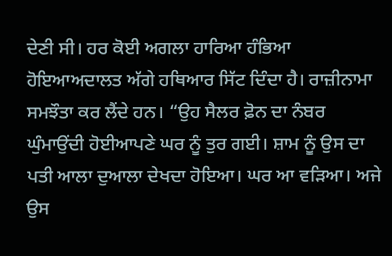ਦੇਣੀ ਸੀ। ਹਰ ਕੋਈ ਅਗਲਾ ਹਾਰਿਆ ਹੰਭਿਆ ਹੋਇਆਅਦਾਲਤ ਅੱਗੇ ਹਥਿਆਰ ਸਿੱਟ ਦਿੰਦਾ ਹੈ। ਰਾਜ਼ੀਨਾਮਾ ਸਮਝੌਤਾ ਕਰ ਲੈਂਦੇ ਹਨ। “ਉਹ ਸੈਲਰ ਫ਼ੋਨ ਦਾ ਨੰਬਰ ਘੁੰਮਾਉਂਦੀ ਹੋਈਆਪਣੇ ਘਰ ਨੂੰ ਤੁਰ ਗਈ। ਸ਼ਾਮ ਨੂੰ ਉਸ ਦਾ ਪਤੀ ਆਲਾ ਦੁਆਲਾ ਦੇਖਦਾ ਹੋਇਆ। ਘਰ ਆ ਵੜਿਆ। ਅਜੇ ਉਸ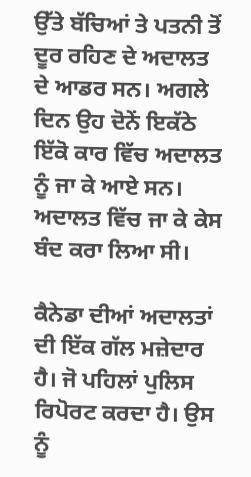ਉੱਤੇ ਬੱਚਿਆਂ ਤੇ ਪਤਨੀ ਤੋਂ ਦੂਰ ਰਹਿਣ ਦੇ ਅਦਾਲਤ ਦੇ ਆਡਰ ਸਨ। ਅਗਲੇ ਦਿਨ ਉਹ ਦੋਨੇਂ ਇਕੱਠੇ ਇੱਕੋ ਕਾਰ ਵਿੱਚ ਅਦਾਲਤ ਨੂੰ ਜਾ ਕੇ ਆਏ ਸਨ। ਅਦਾਲਤ ਵਿੱਚ ਜਾ ਕੇ ਕੇਸ ਬੰਦ ਕਰਾ ਲਿਆ ਸੀ।

ਕੈਨੇਡਾ ਦੀਆਂ ਅਦਾਲਤਾਂ ਦੀ ਇੱਕ ਗੱਲ ਮਜ਼ੇਦਾਰ ਹੈ। ਜੋ ਪਹਿਲਾਂ ਪੁਲਿਸ ਰਿਪੋਰਟ ਕਰਦਾ ਹੈ। ਉਸ ਨੂੰ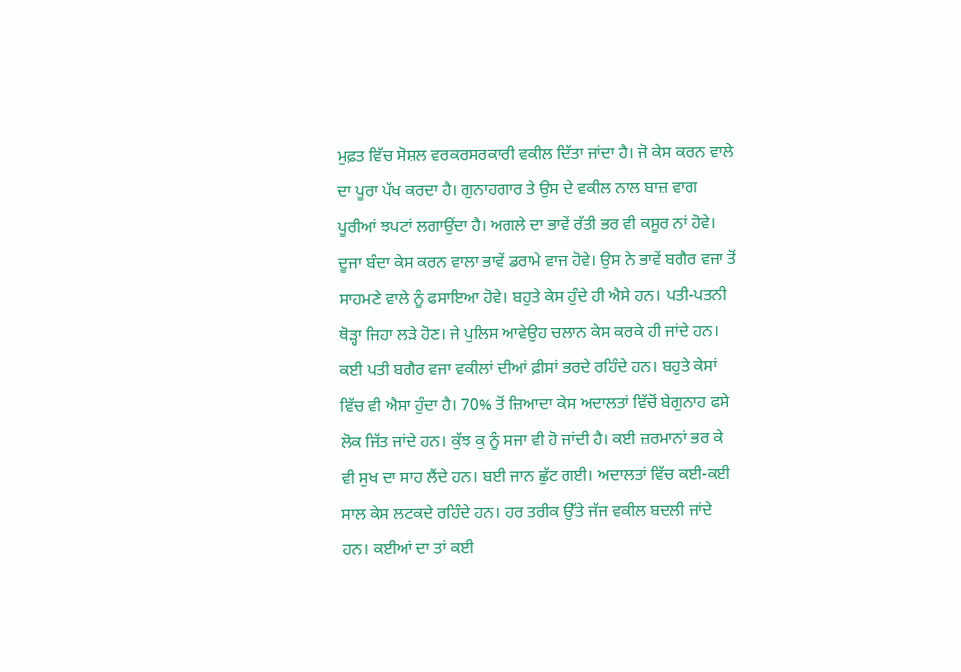ਮੁਫ਼ਤ ਵਿੱਚ ਸੋਸ਼ਲ ਵਰਕਰਸਰਕਾਰੀ ਵਕੀਲ ਦਿੱਤਾ ਜਾਂਦਾ ਹੈ। ਜੋ ਕੇਸ ਕਰਨ ਵਾਲੇ ਦਾ ਪੂਰਾ ਪੱਖ ਕਰਦਾ ਹੈ। ਗੁਨਾਹਗਾਰ ਤੇ ਉਸ ਦੇ ਵਕੀਲ ਨਾਲ ਬਾਜ਼ ਵਾਗ ਪੂਰੀਆਂ ਝਪਟਾਂ ਲਗਾਉਂਦਾ ਹੈ। ਅਗਲੇ ਦਾ ਭਾਵੇਂ ਰੱਤੀ ਭਰ ਵੀ ਕਸੂਰ ਨਾਂ ਹੋਵੇ। ਦੂਜਾ ਬੰਦਾ ਕੇਸ ਕਰਨ ਵਾਲਾ ਭਾਵੇਂ ਡਰਾਮੇ ਵਾਜ ਹੋਵੇ। ਉਸ ਨੇ ਭਾਵੇਂ ਬਗੈਰ ਵਜਾ ਤੋਂ ਸਾਹਮਣੇ ਵਾਲੇ ਨੂੰ ਫਸਾਇਆ ਹੋਵੇ। ਬਹੁਤੇ ਕੇਸ ਹੁੰਦੇ ਹੀ ਐਸੇ ਹਨ। ਪਤੀ-ਪਤਨੀ ਥੋੜ੍ਹਾ ਜਿਹਾ ਲੜੇ ਹੋਣ। ਜੇ ਪੁਲਿਸ ਆਵੇਉਹ ਚਲਾਨ ਕੇਸ ਕਰਕੇ ਹੀ ਜਾਂਦੇ ਹਨ। ਕਈ ਪਤੀ ਬਗੈਰ ਵਜਾ ਵਕੀਲਾਂ ਦੀਆਂ ਫ਼ੀਸਾਂ ਭਰਦੇ ਰਹਿੰਦੇ ਹਨ। ਬਹੁਤੇ ਕੇਸਾਂ ਵਿੱਚ ਵੀ ਐਸਾ ਹੁੰਦਾ ਹੈ। 70% ਤੋਂ ਜ਼ਿਆਦਾ ਕੇਸ ਅਦਾਲਤਾਂ ਵਿੱਚੋਂ ਬੇਗੁਨਾਹ ਫਸੇ ਲੋਕ ਜਿੱਤ ਜਾਂਦੇ ਹਨ। ਕੁੱਝ ਕੁ ਨੂੰ ਸਜਾ ਵੀ ਹੋ ਜਾਂਦੀ ਹੈ। ਕਈ ਜ਼ਰਮਾਨਾਂ ਭਰ ਕੇ ਵੀ ਸੁਖ ਦਾ ਸਾਹ ਲੈਂਦੇ ਹਨ। ਬਈ ਜਾਨ ਛੁੱਟ ਗਈ। ਅਦਾਲਤਾਂ ਵਿੱਚ ਕਈ-ਕਈ ਸਾਲ ਕੇਸ ਲਟਕਦੇ ਰਹਿੰਦੇ ਹਨ। ਹਰ ਤਰੀਕ ਉੱਤੇ ਜੱਜ ਵਕੀਲ ਬਦਲੀ ਜਾਂਦੇ ਹਨ। ਕਈਆਂ ਦਾ ਤਾਂ ਕਈ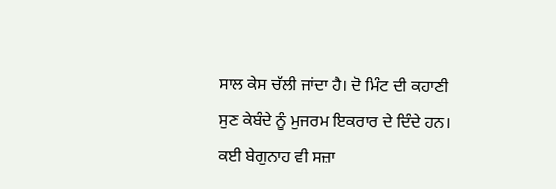ਸਾਲ ਕੇਸ ਚੱਲੀ ਜਾਂਦਾ ਹੈ। ਦੋ ਮਿੰਟ ਦੀ ਕਹਾਣੀ ਸੁਣ ਕੇਬੰਦੇ ਨੂੰ ਮੁਜਰਮ ਇਕਰਾਰ ਦੇ ਦਿੰਦੇ ਹਨ। ਕਈ ਬੇਗੁਨਾਹ ਵੀ ਸਜ਼ਾ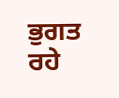ਭੁਗਤ ਰਹੇ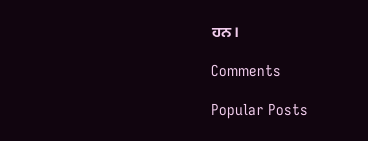ਹਨ।

Comments

Popular Posts